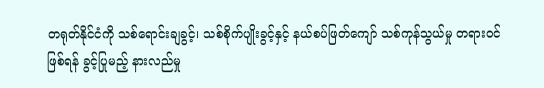တရုတ်နိုင်ငံကို သစ်ရောင်းချခွင့်၊ သစ်စိုက်ပျိုးခွင့်နှင့် နယ်စပ်ဖြတ်ကျော် သစ်ကုန်သွယ်မှု တရားဝင်ဖြစ်ရန် ခွင့်ပြုမည့် နားလည်မှု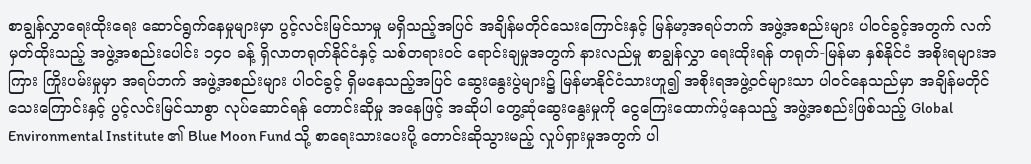စာချွန်လွှာရေးထိုးရေး ဆောင်ရွက်နေမှုများမှာ ပွင့်လင်းမြင်သာမှု မရှိသည့်အပြင် အချိန်မတိုင်သေးကြောင်းနှင့် မြန်မာ့အရပ်ဘက် အဖွဲ့အစည်းများ ပါဝင်ခွင့်အတွက် လက်မှတ်ထိုးသည့် အဖွဲ့အစည်းပေါင်း ၁၄၀ ခန့် ရှိလာတရုတ်နိုင်ငံနှင့် သစ်တရားဝင် ရောင်းချမှုအတွက် နားလည်မှု စာချွန်လွှာ ရေးထိုးရန် တရုတ်-မြန်မာ နှစ်နိုင်ငံ အစိုးရများအကြား ကြိုးပမ်းမှုမှာ အရပ်ဘက် အဖွဲ့အစည်းများ ပါဝင်ခွင့် ရှိမနေသည့်အပြင် ဆွေးနွေးပွဲများ၌ မြန်မာနိုင်ငံသားဟူ၍ အစိုးရအဖွဲ့ဝင်များသာ ပါဝင်နေသည်မှာ အချိန်မတိုင်သေးကြောင်းနှင့် ပွင့်လင်းမြင်သာစွာ လုပ်ဆောင်ရန် တောင်းဆိုမှု အနေဖြင့် အဆိုပါ တွေ့ဆုံဆွေးနွေးမှုကို ငွေကြေးထောက်ပံ့နေသည့် အဖွဲ့အစည်းဖြစ်သည့် Global Environmental Institute ၏ Blue Moon Fund သို့ စာရေးသားပေးပို့ တောင်းဆိုသွားမည့် လှုပ်ရှားမှုအတွက် ပါ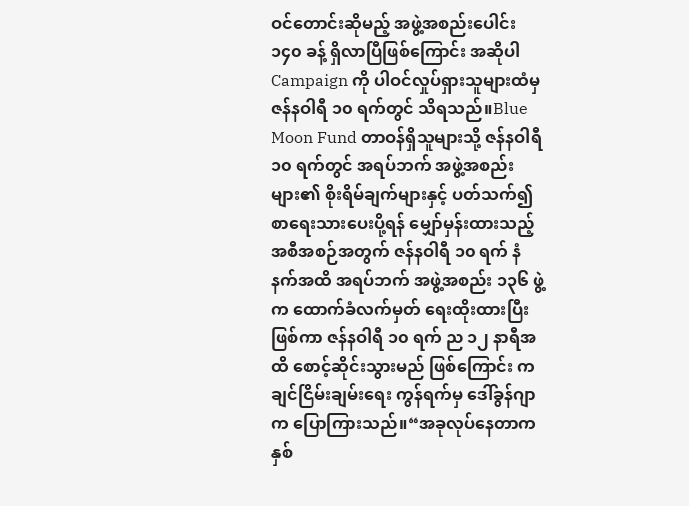ဝင်တောင်းဆိုမည့် အဖွဲ့အစည်းပေါင်း ၁၄၀ ခန့် ရှိလာပြီဖြစ်ကြောင်း အဆိုပါ Campaign ကို ပါဝင်လှုပ်ရှားသူများထံမှ ဇန်နဝါရီ ၁၀ ရက်တွင် သိရသည်။Blue Moon Fund တာဝန်ရှိသူများသို့ ဇန်နဝါရီ ၁၀ ရက်တွင် အရပ်ဘက် အဖွဲ့အစည်းများ၏ စိုးရိမ်ချက်များနှင့် ပတ်သက်၍ စာရေးသားပေးပို့ရန် မျှော်မှန်းထားသည့် အစီအစဉ်အတွက် ဇန်နဝါရီ ၁၀ ရက် နံနက်အထိ အရပ်ဘက် အဖွဲ့အစည်း ၁၃၆ ဖွဲ့က ထောက်ခံလက်မှတ် ရေးထိုးထားပြီးဖြစ်ကာ ဇန်နဝါရီ ၁၀ ရက် ည ၁၂ နာရီအထိ စောင့်ဆိုင်းသွားမည် ဖြစ်ကြောင်း ကချင်ငြိမ်းချမ်းရေး ကွန်ရက်မှ ဒေါ်ခွန်ဂျာက ပြောကြားသည်။“အခုလုပ်နေတာက နှစ်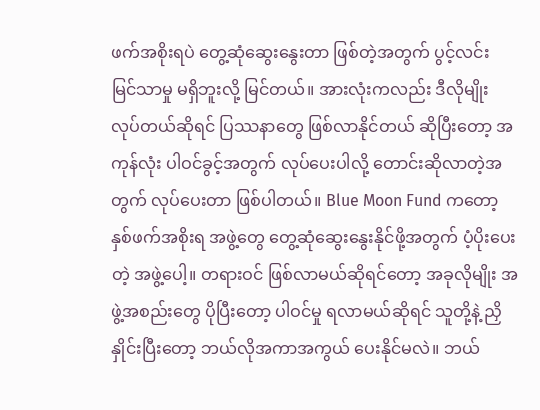ဖက်အစိုးရပဲ တွေ့ဆုံဆွေးနွေးတာ ဖြစ်တဲ့အတွက် ပွင့်လင်း မြင်သာမှု မရှိဘူးလို့ မြင်တယ်။ အားလုံးကလည်း ဒီလိုမျိုး လုပ်တယ်ဆိုရင် ပြဿနာတွေ ဖြစ်လာနိုင်တယ် ဆိုပြီးတော့ အကုန်လုံး ပါဝင်ခွင့်အတွက် လုပ်ပေးပါလို့ တောင်းဆိုလာတဲ့အတွက် လုပ်ပေးတာ ဖြစ်ပါတယ်။ Blue Moon Fund ကတော့ နှစ်ဖက်အစိုးရ အဖွဲ့တွေ တွေ့ဆုံဆွေးနွေးနိုင်ဖို့အတွက် ပံ့ပိုးပေးတဲ့ အဖွဲ့ပေါ့။ တရားဝင် ဖြစ်လာမယ်ဆိုရင်တော့ အခုလိုမျိုး အဖွဲ့အစည်းတွေ ပိုပြီးတော့ ပါဝင်မှု ရလာမယ်ဆိုရင် သူတို့နဲ့ ညှိနှိုင်းပြီးတော့ ဘယ်လိုအကာအကွယ် ပေးနိုင်မလဲ။ ဘယ်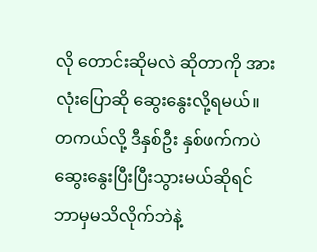လို တောင်းဆိုမလဲ ဆိုတာကို အားလုံးပြောဆို ဆွေးနွေးလို့ရမယ်။ တကယ်လို့ ဒီနှစ်ဦး နှစ်ဖက်ကပဲ ဆွေးနွေးပြီးပြီးသွားမယ်ဆိုရင် ဘာမှမသိလိုက်ဘဲနဲ့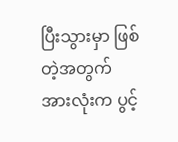ပြီးသွားမှာ ဖြစ်တဲ့အတွက် အားလုံးက ပွင့်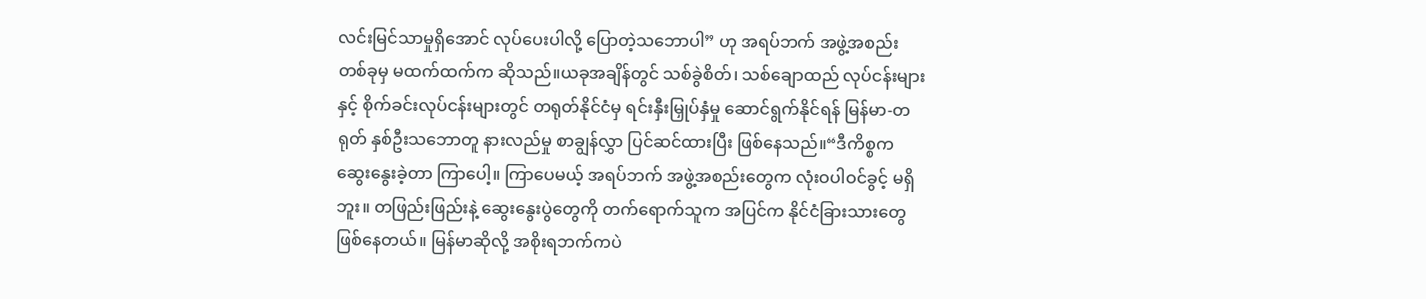လင်းမြင်သာမှုရှိအောင် လုပ်ပေးပါလို့ ပြောတဲ့သဘောပါ” ဟု အရပ်ဘက် အဖွဲ့အစည်း တစ်ခုမှ မထက်ထက်က ဆိုသည်။ယခုအချိန်တွင် သစ်ခွဲစိတ်၊ သစ်ချောထည် လုပ်ငန်းများနှင့် စိုက်ခင်းလုပ်ငန်းများတွင် တရုတ်နိုင်ငံမှ ရင်းနှီးမြှုပ်နှံမှု ဆောင်ရွက်နိုင်ရန် မြန်မာ-တရုတ် နှစ်ဦးသဘောတူ နားလည်မှု စာချွန်လွှာ ပြင်ဆင်ထားပြီး ဖြစ်နေသည်။“ဒီကိစ္စက ဆွေးနွေးခဲ့တာ ကြာပေါ့။ ကြာပေမယ့် အရပ်ဘက် အဖွဲ့အစည်းတွေက လုံးဝပါဝင်ခွင့် မရှိဘူး။ တဖြည်းဖြည်းနဲ့ ဆွေးနွေးပွဲတွေကို တက်ရောက်သူက အပြင်က နိုင်ငံခြားသားတွေ ဖြစ်နေတယ်။ မြန်မာဆိုလို့ အစိုးရဘက်ကပဲ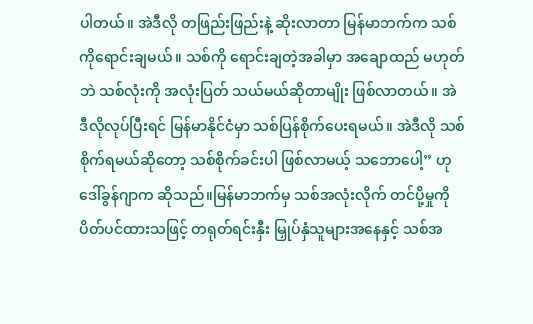ပါတယ်။ အဲဒီလို တဖြည်းဖြည်းနဲ့ ဆိုးလာတာ မြန်မာဘက်က သစ်ကိုရောင်းချမယ်။ သစ်ကို ရောင်းချတဲ့အခါမှာ အချောထည် မဟုတ်ဘဲ သစ်လုံးကို အလုံးပြတ် သယ်မယ်ဆိုတာမျိုး ဖြစ်လာတယ်။ အဲဒီလိုလုပ်ပြီးရင် မြန်မာနိုင်ငံမှာ သစ်ပြန်စိုက်ပေးရမယ်။ အဲဒီလို သစ်စိုက်ရမယ်ဆိုတော့ သစ်စိုက်ခင်းပါ ဖြစ်လာမယ့် သဘောပေါ့” ဟု ဒေါ်ခွန်ဂျာက ဆိုသည်။မြန်မာဘက်မှ သစ်အလုံးလိုက် တင်ပို့မှုကို ပိတ်ပင်ထားသဖြင့် တရုတ်ရင်းနှီး မြှုပ်နှံသူများအနေနှင့် သစ်အ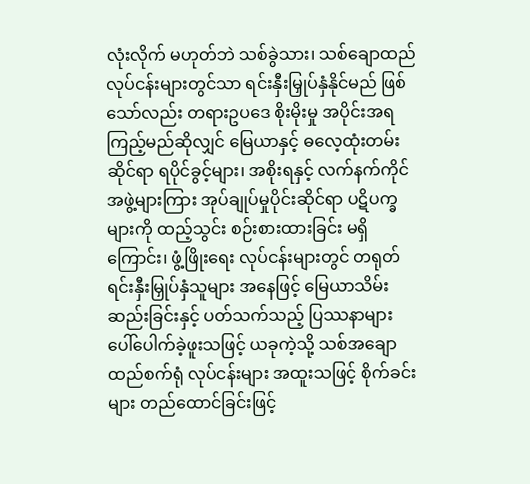လုံးလိုက် မဟုတ်ဘဲ သစ်ခွဲသား၊ သစ်ချောထည် လုပ်ငန်းများတွင်သာ ရင်းနှီးမြှုပ်နှံနိုင်မည် ဖြစ်သော်လည်း တရားဥပဒေ စိုးမိုးမှု အပိုင်းအရ ကြည့်မည်ဆိုလျှင် မြေယာနှင့် ဓလေ့ထုံးတမ်းဆိုင်ရာ ရပိုင်ခွင့်များ၊ အစိုးရနှင့် လက်နက်ကိုင် အဖွဲ့များကြား အုပ်ချုပ်မှုပိုင်းဆိုင်ရာ ပဋိပက္ခများကို ထည့်သွင်း စဉ်းစားထားခြင်း မရှိကြောင်း၊ ဖွံ့ဖြိုးရေး လုပ်ငန်းများတွင် တရုတ်ရင်းနှီးမြှုပ်နှံသူများ အနေဖြင့် မြေယာသိမ်းဆည်းခြင်းနှင့် ပတ်သက်သည့် ပြဿနာများ ပေါ်ပေါက်ခဲ့ဖူးသဖြင့် ယခုကဲ့သို့ သစ်အချောထည်စက်ရုံ လုပ်ငန်းများ အထူးသဖြင့် စိုက်ခင်းများ တည်ထောင်ခြင်းဖြင့်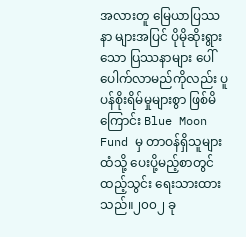အလားတူ မြေယာပြဿနာ များအပြင် ပိုမိုဆိုးရွားသော ပြဿနာများ ပေါ်ပေါက်လာမည်ကိုလည်း ပူပန်စိုးရိမ်မှုများစွာ ဖြစ်မိကြောင်း Blue Moon Fund မှ တာဝန်ရှိသူများထံသို့ ပေးပို့မည့်စာတွင် ထည့်သွင်း ရေးသားထားသည်။၂၀၀၂ ခု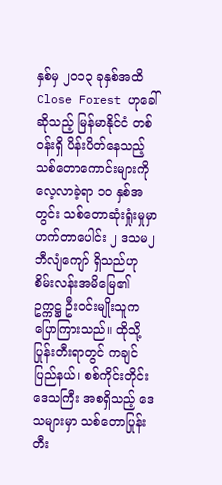နှစ်မှ ၂၀၁၃ ခုနှစ်အထိ Close Forest ဟုခေါ်ဆိုသည့် မြန်မာနိုင်ငံ တစ်ဝန်းရှိ ပိန်းပိတ်နေသည့် သစ်တောကောင်းများကို လေ့လာခဲ့ရာ ၁၀ နှစ်အတွင်း သစ်တောဆုံးရှုံးမှုမှာ ဟက်တာပေါင်း ၂ ဒသမ၂ ဘီလျံကျော် ရှိသည်ဟု စိမ်းလန်းအမိမြေ၏ ဥက္ကဋ္ဌ ဦးဝင်းမျိုးသူက ပြောကြားသည်။ ထိုသို့ ပြုန်းတီးရာတွင် ကချင်ပြည်နယ်၊ စစ်ကိုင်းတိုင်း ဒေသကြီး အစရှိသည့် ဒေသများမှာ သစ်တောပြုန်းတီး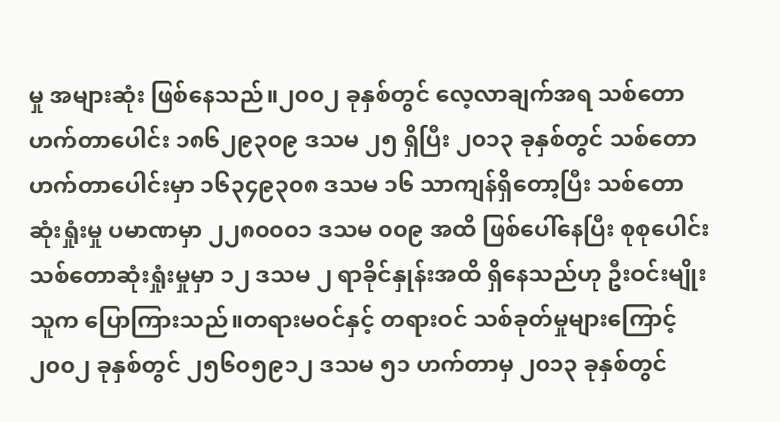မှု အများဆုံး ဖြစ်နေသည်။၂၀၀၂ ခုနှစ်တွင် လေ့လာချက်အရ သစ်တော ဟက်တာပေါင်း ၁၈၆၂၉၃၀၉ ဒသမ ၂၅ ရှိပြီး ၂၀၁၃ ခုနှစ်တွင် သစ်တော ဟက်တာပေါင်းမှာ ၁၆၃၄၉၃၀၈ ဒသမ ၁၆ သာကျန်ရှိတော့ပြီး သစ်တော ဆုံးရှုံးမှု ပမာဏမှာ ၂၂၈၀၀၀၁ ဒသမ ၀၀၉ အထိ ဖြစ်ပေါ်နေပြီး စုစုပေါင်း သစ်တောဆုံးရှုံးမှုမှာ ၁၂ ဒသမ ၂ ရာခိုင်နှုန်းအထိ ရှိနေသည်ဟု ဦးဝင်းမျိုးသူက ပြောကြားသည်။တရားမဝင်နှင့် တရားဝင် သစ်ခုတ်မှုများကြောင့် ၂၀၀၂ ခုနှစ်တွင် ၂၅၆၀၅၉၁၂ ဒသမ ၅၁ ဟက်တာမှ ၂၀၁၃ ခုနှစ်တွင်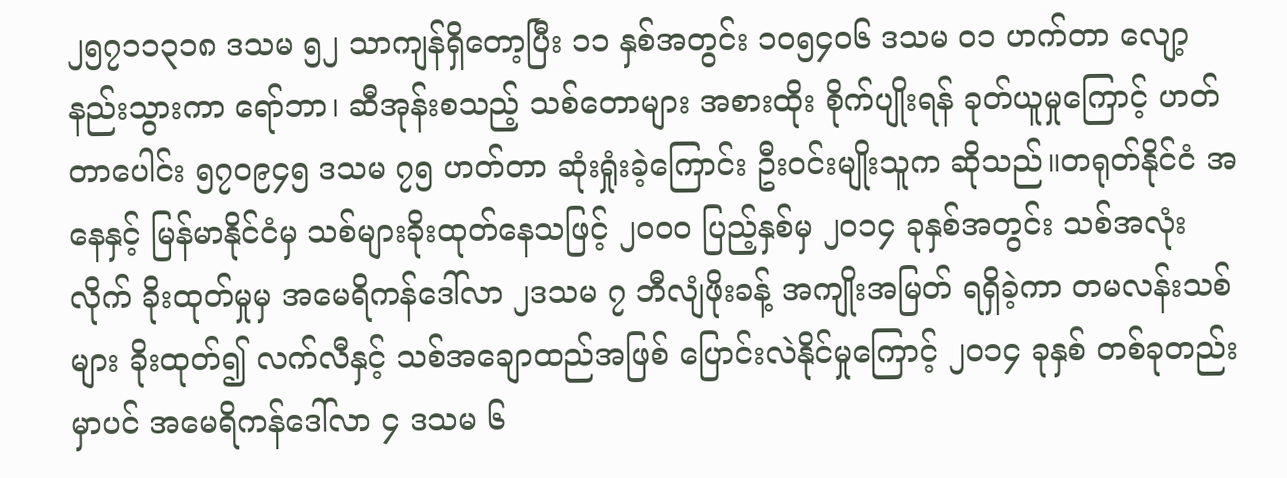၂၅၇၁၁၃၁၈ ဒသမ ၅၂ သာကျန်ရှိတော့ပြီး ၁၁ နှစ်အတွင်း ၁၀၅၄၀၆ ဒသမ ၀၁ ဟက်တာ လျော့နည်းသွားကာ ရော်ဘာ၊ ဆီအုန်းစသည့် သစ်တောများ အစားထိုး စိုက်ပျိုးရန် ခုတ်ယူမှုကြောင့် ဟတ်တာပေါင်း ၅၇၀၉၄၅ ဒသမ ၇၅ ဟတ်တာ ဆုံးရှုံးခဲ့ကြောင်း ဦးဝင်းမျိုးသူက ဆိုသည်။တရုတ်နိုင်ငံ အနေနှင့် မြန်မာနိုင်ငံမှ သစ်များခိုးထုတ်နေသဖြင့် ၂၀၀၀ ပြည့်နှစ်မှ ၂၀၁၄ ခုနှစ်အတွင်း သစ်အလုံးလိုက် ခိုးထုတ်မှုမှ အမေရိကန်ဒေါ်လာ ၂ဒသမ ၇ ဘီလျံဖိုးခန့် အကျိုးအမြတ် ရရှိခဲ့ကာ တမလန်းသစ်များ ခိုးထုတ်၍ လက်လီနှင့် သစ်အချောထည်အဖြစ် ပြောင်းလဲနိုင်မှုကြောင့် ၂၀၁၄ ခုနှစ် တစ်ခုတည်းမှာပင် အမေရိကန်ဒေါ်လာ ၄ ဒသမ ၆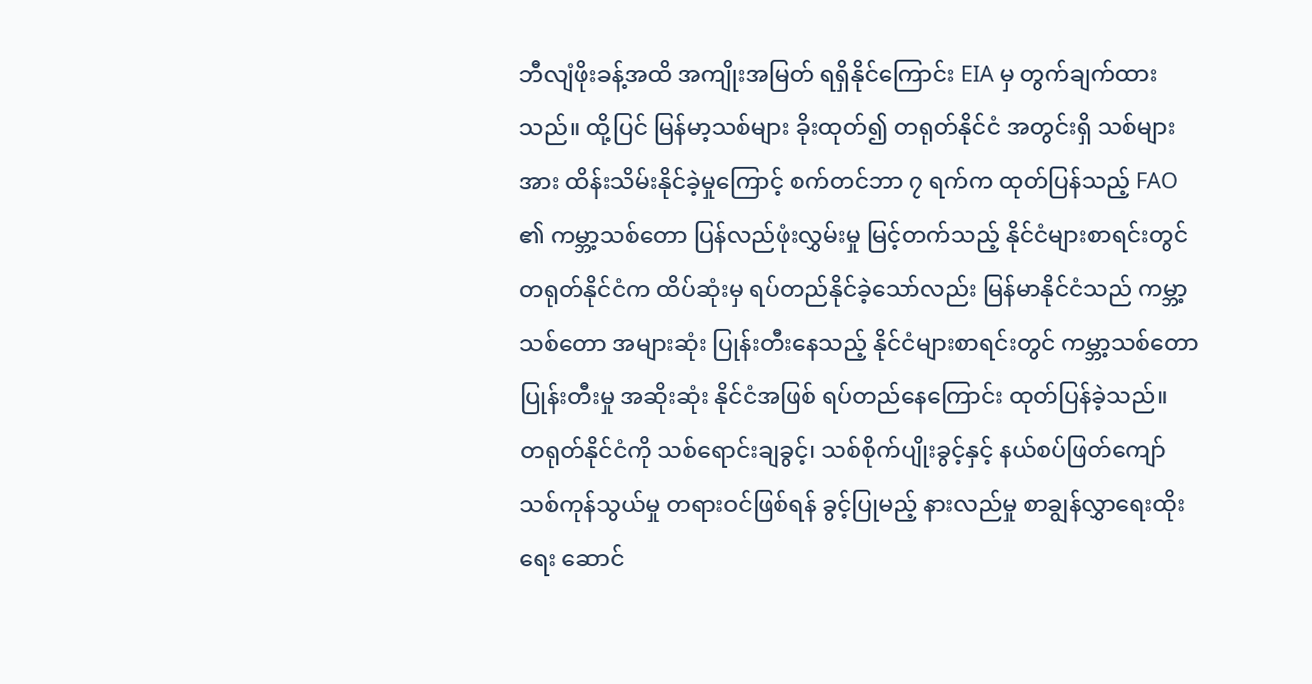ဘီလျံဖိုးခန့်အထိ အကျိုးအမြတ် ရရှိနိုင်ကြောင်း EIA မှ တွက်ချက်ထားသည်။ ထို့ပြင် မြန်မာ့သစ်များ ခိုးထုတ်၍ တရုတ်နိုင်ငံ အတွင်းရှိ သစ်များအား ထိန်းသိမ်းနိုင်ခဲ့မှုကြောင့် စက်တင်ဘာ ၇ ရက်က ထုတ်ပြန်သည့် FAO ၏ ကမ္ဘာ့သစ်တော ပြန်လည်ဖုံးလွှမ်းမှု မြင့်တက်သည့် နိုင်ငံများစာရင်းတွင် တရုတ်နိုင်ငံက ထိပ်ဆုံးမှ ရပ်တည်နိုင်ခဲ့သော်လည်း မြန်မာနိုင်ငံသည် ကမ္ဘာ့သစ်တော အများဆုံး ပြုန်းတီးနေသည့် နိုင်ငံများစာရင်းတွင် ကမ္ဘာ့သစ်တော ပြုန်းတီးမှု အဆိုးဆုံး နိုင်ငံအဖြစ် ရပ်တည်နေကြောင်း ထုတ်ပြန်ခဲ့သည်။
တရုတ်နိုင်ငံကို သစ်ရောင်းချခွင့်၊ သစ်စိုက်ပျိုးခွင့်နှင့် နယ်စပ်ဖြတ်ကျော် သစ်ကုန်သွယ်မှု တရားဝင်ဖြစ်ရန် ခွင့်ပြုမည့် နားလည်မှု စာချွန်လွှာရေးထိုးရေး ဆောင်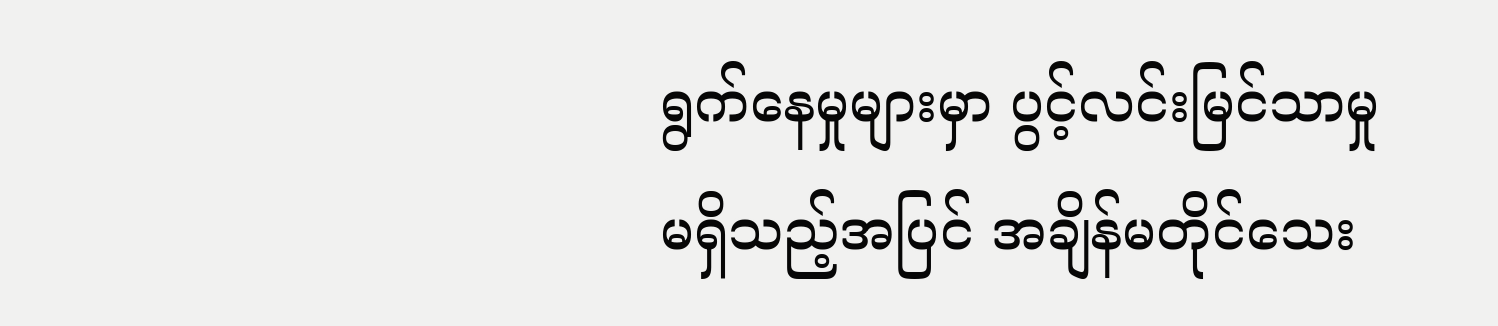ရွက်နေမှုများမှာ ပွင့်လင်းမြင်သာမှု မရှိသည့်အပြင် အချိန်မတိုင်သေး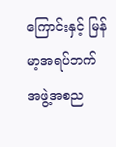ကြောင်းနှင့် မြန်မာ့အရပ်ဘက် အဖွဲ့အစည